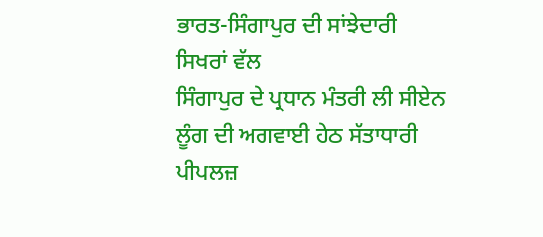ਭਾਰਤ-ਸਿੰਗਾਪੁਰ ਦੀ ਸਾਂਝੇਦਾਰੀ ਸਿਖਰਾਂ ਵੱਲ
ਸਿੰਗਾਪੁਰ ਦੇ ਪ੍ਰਧਾਨ ਮੰਤਰੀ ਲੀ ਸੀਏਨ ਲੂੰਗ ਦੀ ਅਗਵਾਈ ਹੇਠ ਸੱਤਾਧਾਰੀ ਪੀਪਲਜ਼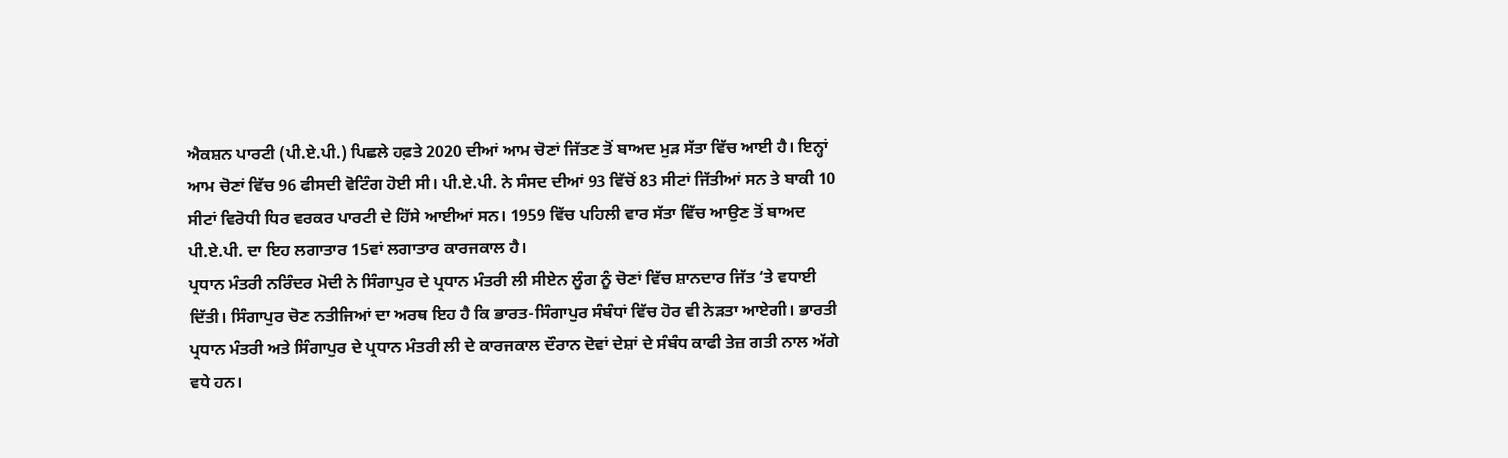ਐਕਸ਼ਨ ਪਾਰਟੀ (ਪੀ.ਏ.ਪੀ.) ਪਿਛਲੇ ਹਫ਼ਤੇ 2020 ਦੀਆਂ ਆਮ ਚੋਣਾਂ ਜਿੱਤਣ ਤੋਂ ਬਾਅਦ ਮੁੜ ਸੱਤਾ ਵਿੱਚ ਆਈ ਹੈ। ਇਨ੍ਹਾਂ ਆਮ ਚੋਣਾਂ ਵਿੱਚ 96 ਫੀਸਦੀ ਵੋਟਿੰਗ ਹੋਈ ਸੀ। ਪੀ.ਏ.ਪੀ. ਨੇ ਸੰਸਦ ਦੀਆਂ 93 ਵਿੱਚੋਂ 83 ਸੀਟਾਂ ਜਿੱਤੀਆਂ ਸਨ ਤੇ ਬਾਕੀ 10 ਸੀਟਾਂ ਵਿਰੋਧੀ ਧਿਰ ਵਰਕਰ ਪਾਰਟੀ ਦੇ ਹਿੱਸੇ ਆਈਆਂ ਸਨ। 1959 ਵਿੱਚ ਪਹਿਲੀ ਵਾਰ ਸੱਤਾ ਵਿੱਚ ਆਉਣ ਤੋਂ ਬਾਅਦ ਪੀ.ਏ.ਪੀ. ਦਾ ਇਹ ਲਗਾਤਾਰ 15ਵਾਂ ਲਗਾਤਾਰ ਕਾਰਜਕਾਲ ਹੈ।
ਪ੍ਰਧਾਨ ਮੰਤਰੀ ਨਰਿੰਦਰ ਮੋਦੀ ਨੇ ਸਿੰਗਾਪੁਰ ਦੇ ਪ੍ਰਧਾਨ ਮੰਤਰੀ ਲੀ ਸੀਏਨ ਲੂੰਗ ਨੂੰ ਚੋਣਾਂ ਵਿੱਚ ਸ਼ਾਨਦਾਰ ਜਿੱਤ ‘ਤੇ ਵਧਾਈ ਦਿੱਤੀ। ਸਿੰਗਾਪੁਰ ਚੋਣ ਨਤੀਜਿਆਂ ਦਾ ਅਰਥ ਇਹ ਹੈ ਕਿ ਭਾਰਤ-ਸਿੰਗਾਪੁਰ ਸੰਬੰਧਾਂ ਵਿੱਚ ਹੋਰ ਵੀ ਨੇੜਤਾ ਆਏਗੀ। ਭਾਰਤੀ ਪ੍ਰਧਾਨ ਮੰਤਰੀ ਅਤੇ ਸਿੰਗਾਪੁਰ ਦੇ ਪ੍ਰਧਾਨ ਮੰਤਰੀ ਲੀ ਦੇ ਕਾਰਜਕਾਲ ਦੌਰਾਨ ਦੋਵਾਂ ਦੇਸ਼ਾਂ ਦੇ ਸੰਬੰਧ ਕਾਫੀ ਤੇਜ਼ ਗਤੀ ਨਾਲ ਅੱਗੇ ਵਧੇ ਹਨ।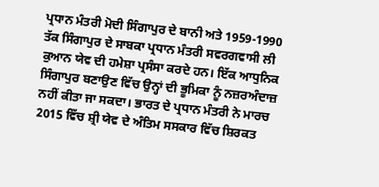ਪ੍ਰਧਾਨ ਮੰਤਰੀ ਮੋਦੀ ਸਿੰਗਾਪੁਰ ਦੇ ਬਾਨੀ ਅਤੇ 1959-1990 ਤੱਕ ਸਿੰਗਾਪੁਰ ਦੇ ਸਾਬਕਾ ਪ੍ਰਧਾਨ ਮੰਤਰੀ ਸਵਰਗਵਾਸੀ ਲੀ ਕੁਆਨ ਯੇਵ ਦੀ ਹਮੇਸ਼ਾ ਪ੍ਰਸੰਸਾ ਕਰਦੇ ਹਨ। ਇੱਕ ਆਧੁਨਿਕ ਸਿੰਗਾਪੁਰ ਬਣਾਉਣ ਵਿੱਚ ਉਨ੍ਹਾਂ ਦੀ ਭੂਮਿਕਾ ਨੂੰ ਨਜ਼ਰਅੰਦਾਜ਼ ਨਹੀਂ ਕੀਤਾ ਜਾ ਸਕਦਾ। ਭਾਰਤ ਦੇ ਪ੍ਰਧਾਨ ਮੰਤਰੀ ਨੇ ਮਾਰਚ 2015 ਵਿੱਚ ਸ਼੍ਰੀ ਯੇਵ ਦੇ ਅੰਤਿਮ ਸਸਕਾਰ ਵਿੱਚ ਸ਼ਿਰਕਤ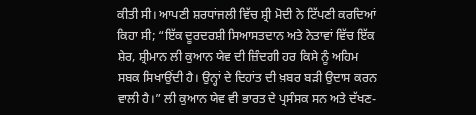ਕੀਤੀ ਸੀ। ਆਪਣੀ ਸ਼ਰਧਾਂਜਲੀ ਵਿੱਚ ਸ਼੍ਰੀ ਮੋਦੀ ਨੇ ਟਿੱਪਣੀ ਕਰਦਿਆਂ ਕਿਹਾ ਸੀ; “ਇੱਕ ਦੂਰਦਰਸ਼ੀ ਸਿਆਸਤਦਾਨ ਅਤੇ ਨੇਤਾਵਾਂ ਵਿੱਚ ਇੱਕ ਸ਼ੇਰ, ਸ਼੍ਰੀਮਾਨ ਲੀ ਕੁਆਨ ਯੇਵ ਦੀ ਜ਼ਿੰਦਗੀ ਹਰ ਕਿਸੇ ਨੂੰ ਅਹਿਮ ਸਬਕ ਸਿਖਾਉਂਦੀ ਹੈ। ਉਨ੍ਹਾਂ ਦੇ ਦਿਹਾਂਤ ਦੀ ਖ਼ਬਰ ਬੜੀ ਉਦਾਸ ਕਰਨ ਵਾਲੀ ਹੈ।” ਲੀ ਕੁਆਨ ਯੇਵ ਵੀ ਭਾਰਤ ਦੇ ਪ੍ਰਸੰਸਕ ਸਨ ਅਤੇ ਦੱਖਣ-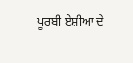ਪੂਰਬੀ ਏਸ਼ੀਆ ਦੇ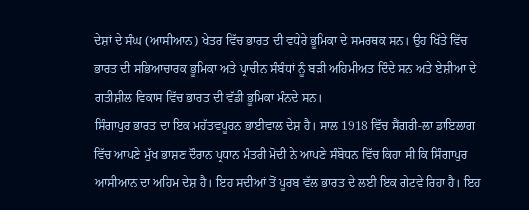ਦੇਸ਼ਾਂ ਦੇ ਸੰਘ (ਆਸੀਆਨ) ਖੇਤਰ ਵਿੱਚ ਭਾਰਤ ਦੀ ਵਧੇਰੇ ਭੂਮਿਕਾ ਦੇ ਸਮਰਥਕ ਸਨ। ਉਹ ਖਿੱਤੇ ਵਿੱਚ ਭਾਰਤ ਦੀ ਸਭਿਆਚਾਰਕ ਭੂਮਿਕਾ ਅਤੇ ਪ੍ਰਾਚੀਨ ਸੰਬੰਧਾਂ ਨੂੰ ਬੜੀ ਅਹਿਮੀਅਤ ਦਿੰਦੇ ਸਨ ਅਤੇ ਏਸ਼ੀਆ ਦੇ ਗਤੀਸ਼ੀਲ ਵਿਕਾਸ ਵਿੱਚ ਭਾਰਤ ਦੀ ਵੱਡੀ ਭੂਮਿਕਾ ਮੰਨਦੇ ਸਨ।
ਸਿੰਗਾਪੁਰ ਭਾਰਤ ਦਾ ਇਕ ਮਹੱਤਵਪੂਰਨ ਭਾਈਵਾਲ ਦੇਸ਼ ਹੈ। ਸਾਲ 1918 ਵਿੱਚ ਸੈਂਗਰੀ-ਲਾ ਡਾਇਲਾਗ ਵਿੱਚ ਆਪਣੇ ਮੁੱਖ ਭਾਸ਼ਣ ਦੌਰਾਨ ਪ੍ਰਧਾਨ ਮੰਤਰੀ ਮੋਦੀ ਨੇ ਆਪਣੇ ਸੰਬੋਧਨ ਵਿੱਚ ਕਿਹਾ ਸੀ ਕਿ ਸਿੰਗਾਪੁਰ ਆਸੀਆਨ ਦਾ ਅਹਿਮ ਦੇਸ਼ ਹੈ। ਇਹ ਸਦੀਆਂ ਤੋਂ ਪੂਰਬ ਵੱਲ ਭਾਰਤ ਦੇ ਲਈ ਇਕ ਗੇਟਵੇ ਰਿਹਾ ਹੈ। ਇਹ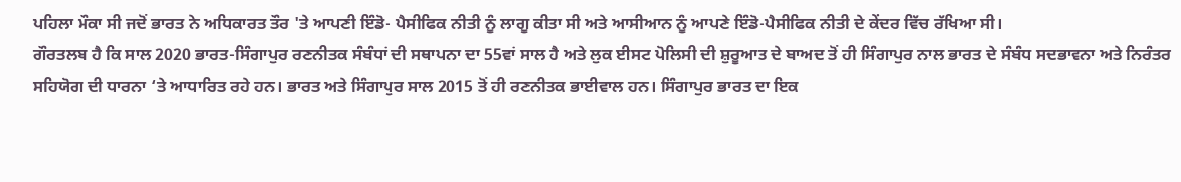ਪਹਿਲਾ ਮੌਕਾ ਸੀ ਜਦੋਂ ਭਾਰਤ ਨੇ ਅਧਿਕਾਰਤ ਤੌਰ 'ਤੇ ਆਪਣੀ ਇੰਡੋ- ਪੈਸੀਫਿਕ ਨੀਤੀ ਨੂੰ ਲਾਗੂ ਕੀਤਾ ਸੀ ਅਤੇ ਆਸੀਆਨ ਨੂੰ ਆਪਣੇ ਇੰਡੋ-ਪੈਸੀਫਿਕ ਨੀਤੀ ਦੇ ਕੇਂਦਰ ਵਿੱਚ ਰੱਖਿਆ ਸੀ।
ਗੌਰਤਲਬ ਹੈ ਕਿ ਸਾਲ 2020 ਭਾਰਤ-ਸਿੰਗਾਪੁਰ ਰਣਨੀਤਕ ਸੰਬੰਧਾਂ ਦੀ ਸਥਾਪਨਾ ਦਾ 55ਵਾਂ ਸਾਲ ਹੈ ਅਤੇ ਲੁਕ ਈਸਟ ਪੋਲਿਸੀ ਦੀ ਸ਼ੁਰੂਆਤ ਦੇ ਬਾਅਦ ਤੋਂ ਹੀ ਸਿੰਗਾਪੁਰ ਨਾਲ ਭਾਰਤ ਦੇ ਸੰਬੰਧ ਸਦਭਾਵਨਾ ਅਤੇ ਨਿਰੰਤਰ ਸਹਿਯੋਗ ਦੀ ਧਾਰਨਾ ‘ਤੇ ਆਧਾਰਿਤ ਰਹੇ ਹਨ। ਭਾਰਤ ਅਤੇ ਸਿੰਗਾਪੁਰ ਸਾਲ 2015 ਤੋਂ ਹੀ ਰਣਨੀਤਕ ਭਾਈਵਾਲ ਹਨ। ਸਿੰਗਾਪੁਰ ਭਾਰਤ ਦਾ ਇਕ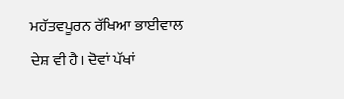ਮਹੱਤਵਪੂਰਨ ਰੱਖਿਆ ਭਾਈਵਾਲ ਦੇਸ਼ ਵੀ ਹੈ। ਦੋਵਾਂ ਪੱਖਾਂ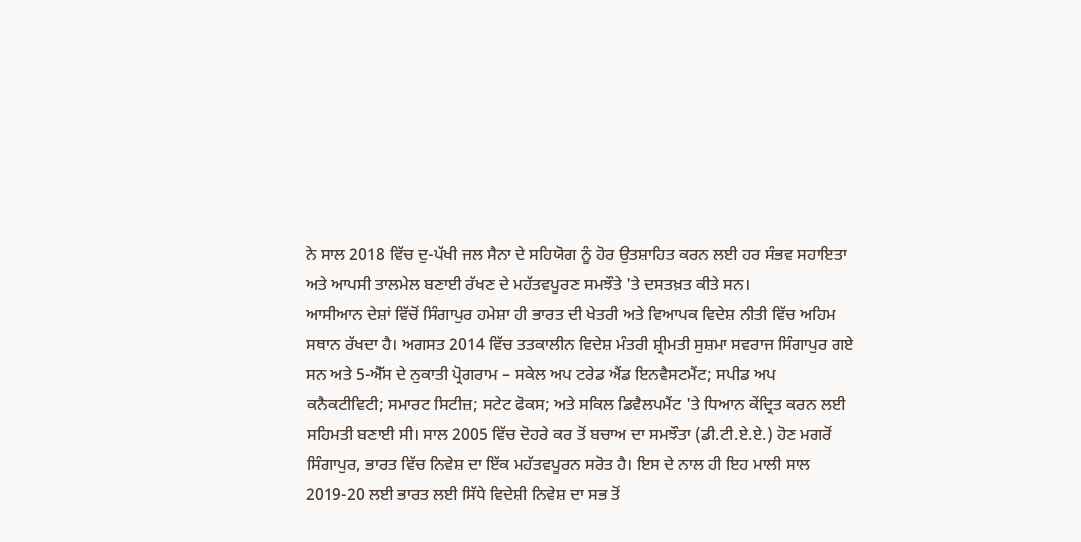ਨੇ ਸਾਲ 2018 ਵਿੱਚ ਦੁ-ਪੱਖੀ ਜਲ ਸੈਨਾ ਦੇ ਸਹਿਯੋਗ ਨੂੰ ਹੋਰ ਉਤਸ਼ਾਹਿਤ ਕਰਨ ਲਈ ਹਰ ਸੰਭਵ ਸਹਾਇਤਾ ਅਤੇ ਆਪਸੀ ਤਾਲਮੇਲ ਬਣਾਈ ਰੱਖਣ ਦੇ ਮਹੱਤਵਪੂਰਣ ਸਮਝੌਤੇ 'ਤੇ ਦਸਤਖ਼ਤ ਕੀਤੇ ਸਨ।
ਆਸੀਆਨ ਦੇਸ਼ਾਂ ਵਿੱਚੋਂ ਸਿੰਗਾਪੁਰ ਹਮੇਸ਼ਾ ਹੀ ਭਾਰਤ ਦੀ ਖੇਤਰੀ ਅਤੇ ਵਿਆਪਕ ਵਿਦੇਸ਼ ਨੀਤੀ ਵਿੱਚ ਅਹਿਮ ਸਥਾਨ ਰੱਖਦਾ ਹੈ। ਅਗਸਤ 2014 ਵਿੱਚ ਤਤਕਾਲੀਨ ਵਿਦੇਸ਼ ਮੰਤਰੀ ਸ਼੍ਰੀਮਤੀ ਸੁਸ਼ਮਾ ਸਵਰਾਜ ਸਿੰਗਾਪੁਰ ਗਏ ਸਨ ਅਤੇ 5-ਐੱਸ ਦੇ ਨੁਕਾਤੀ ਪ੍ਰੋਗਰਾਮ – ਸਕੇਲ ਅਪ ਟਰੇਡ ਐਂਡ ਇਨਵੈਸਟਮੈਂਟ; ਸਪੀਡ ਅਪ ਕਨੈਕਟੀਵਿਟੀ; ਸਮਾਰਟ ਸਿਟੀਜ਼; ਸਟੇਟ ਫੋਕਸ; ਅਤੇ ਸਕਿਲ ਡਿਵੈਲਪਮੈਂਟ 'ਤੇ ਧਿਆਨ ਕੇਂਦ੍ਰਿਤ ਕਰਨ ਲਈ ਸਹਿਮਤੀ ਬਣਾਈ ਸੀ। ਸਾਲ 2005 ਵਿੱਚ ਦੋਹਰੇ ਕਰ ਤੋਂ ਬਚਾਅ ਦਾ ਸਮਝੌਤਾ (ਡੀ.ਟੀ.ਏ.ਏ.) ਹੋਣ ਮਗਰੋਂ ਸਿੰਗਾਪੁਰ, ਭਾਰਤ ਵਿੱਚ ਨਿਵੇਸ਼ ਦਾ ਇੱਕ ਮਹੱਤਵਪੂਰਨ ਸਰੋਤ ਹੈ। ਇਸ ਦੇ ਨਾਲ ਹੀ ਇਹ ਮਾਲੀ ਸਾਲ 2019-20 ਲਈ ਭਾਰਤ ਲਈ ਸਿੱਧੇ ਵਿਦੇਸ਼ੀ ਨਿਵੇਸ਼ ਦਾ ਸਭ ਤੋਂ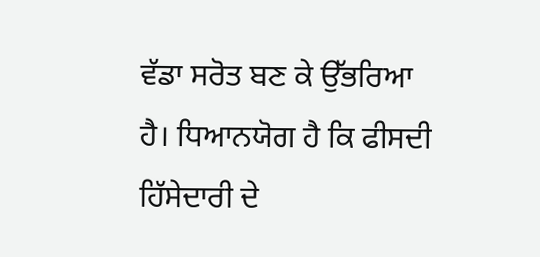ਵੱਡਾ ਸਰੋਤ ਬਣ ਕੇ ਉੱਭਰਿਆ ਹੈ। ਧਿਆਨਯੋਗ ਹੈ ਕਿ ਫੀਸਦੀ ਹਿੱਸੇਦਾਰੀ ਦੇ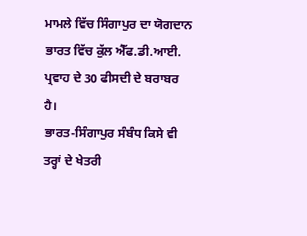ਮਾਮਲੇ ਵਿੱਚ ਸਿੰਗਾਪੁਰ ਦਾ ਯੋਗਦਾਨ ਭਾਰਤ ਵਿੱਚ ਕੁੱਲ ਐੱਫ.ਡੀ.ਆਈ. ਪ੍ਰਵਾਹ ਦੇ 30 ਫੀਸਦੀ ਦੇ ਬਰਾਬਰ ਹੈ।
ਭਾਰਤ-ਸਿੰਗਾਪੁਰ ਸੰਬੰਧ ਕਿਸੇ ਵੀ ਤਰ੍ਹਾਂ ਦੇ ਖੇਤਰੀ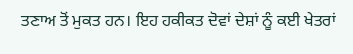ਤਣਾਅ ਤੋਂ ਮੁਕਤ ਹਨ। ਇਹ ਹਕੀਕਤ ਦੋਵਾਂ ਦੇਸ਼ਾਂ ਨੂੰ ਕਈ ਖੇਤਰਾਂ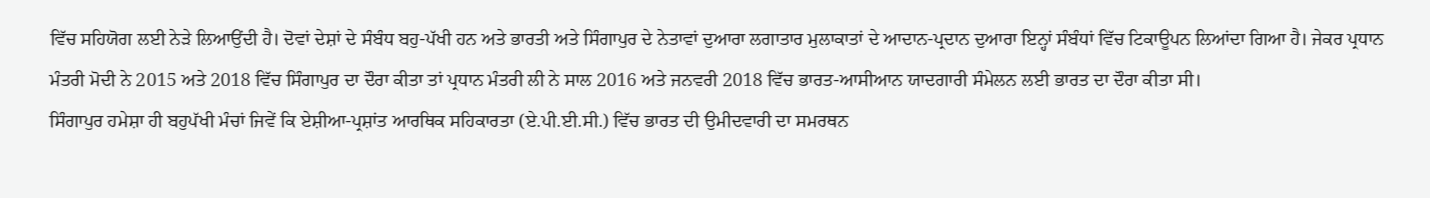ਵਿੱਚ ਸਹਿਯੋਗ ਲਈ ਨੇੜੇ ਲਿਆਉਂਦੀ ਹੈ। ਦੋਵਾਂ ਦੇਸ਼ਾਂ ਦੇ ਸੰਬੰਧ ਬਹੁ-ਪੱਖੀ ਹਨ ਅਤੇ ਭਾਰਤੀ ਅਤੇ ਸਿੰਗਾਪੁਰ ਦੇ ਨੇਤਾਵਾਂ ਦੁਆਰਾ ਲਗਾਤਾਰ ਮੁਲਾਕਾਤਾਂ ਦੇ ਆਦਾਨ-ਪ੍ਰਦਾਨ ਦੁਆਰਾ ਇਨ੍ਹਾਂ ਸੰਬੰਧਾਂ ਵਿੱਚ ਟਿਕਾਊਪਨ ਲਿਆਂਦਾ ਗਿਆ ਹੈ। ਜੇਕਰ ਪ੍ਰਧਾਨ ਮੰਤਰੀ ਮੋਦੀ ਨੇ 2015 ਅਤੇ 2018 ਵਿੱਚ ਸਿੰਗਾਪੁਰ ਦਾ ਦੌਰਾ ਕੀਤਾ ਤਾਂ ਪ੍ਰਧਾਨ ਮੰਤਰੀ ਲੀ ਨੇ ਸਾਲ 2016 ਅਤੇ ਜਨਵਰੀ 2018 ਵਿੱਚ ਭਾਰਤ-ਆਸੀਆਨ ਯਾਦਗਾਰੀ ਸੰਮੇਲਨ ਲਈ ਭਾਰਤ ਦਾ ਦੌਰਾ ਕੀਤਾ ਸੀ।
ਸਿੰਗਾਪੁਰ ਹਮੇਸ਼ਾ ਹੀ ਬਹੁਪੱਖੀ ਮੰਚਾਂ ਜਿਵੇਂ ਕਿ ਏਸ਼ੀਆ-ਪ੍ਰਸ਼ਾਂਤ ਆਰਥਿਕ ਸਹਿਕਾਰਤਾ (ਏ.ਪੀ.ਈ.ਸੀ.) ਵਿੱਚ ਭਾਰਤ ਦੀ ਉਮੀਦਵਾਰੀ ਦਾ ਸਮਰਥਨ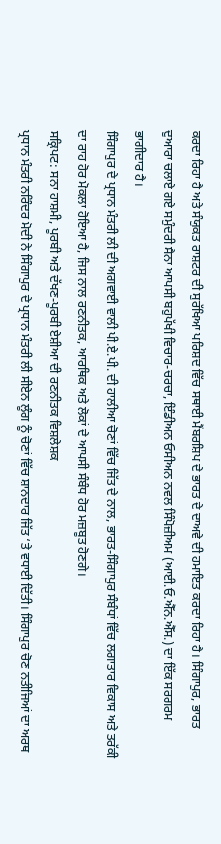ਕਰਦਾ ਰਿਹਾ ਹੈ ਅਤੇ ਸੰਯੁਕਤ ਰਾਸ਼ਟਰ ਦੀ ਸੁਰੱਖਿਆ ਪਰਿਸ਼ਦ ਵਿੱਚ ਸਥਾਈ ਮੈਂਬਰਸ਼ਿਪ ਦੇ ਭਾਰਤ ਦੇ ਦਾਅਵੇ ਦੀ ਹਮਾਇਤ ਕਰਦਾ ਰਿਹਾ ਹੈ। ਸਿੰਗਾਪੁਰ, ਭਾਰਤ ਦੁਆਰਾ ਚਲਾਏ ਗਏ ਸਮੁੰਦਰੀ ਸੈਨਾ ਆਪਸੀ ਬਹੁਪੱਖੀ ਵਿਚਾਰ-ਚਰਚਾ, ਇੰਡੀਅਨ ਓਸੀਅਨ ਨਵਲ ਸਿੰਪੋਜ਼ੀਅਮ (ਆਈ.ਓ.ਐੱਨ.ਐੱਸ.) ਦਾ ਇੱਕ ਸਰਗਰਮ ਭਾਗੀਦਾਰ ਹੈ।
ਸਿੰਗਾਪੁਰ ਦੇ ਪ੍ਰਧਾਨ ਮੰਤਰੀ ਲੀ ਦੀ ਅਗਵਾਈ ਵਾਲੀ ਪੀ.ਏ.ਪੀ. ਦੀ ਹਾਲੀਆ ਚੋਣਾਂ ਵਿੱਚ ਜਿੱਤ ਦੇ ਨਾਲ, ਭਾਰਤ-ਸਿੰਗਾਪੁਰ ਸੰਬੰਧਾਂ ਵਿੱਚ ਲਗਾਤਾਰ ਵਿਕਾਸ ਅਤੇ ਤਰੱਕੀ ਦਾ ਰਾਹ ਹੋਰ ਮੋਕਲਾ ਹੋਇਆ ਹੈ, ਜਿਸ ਨਾਲ ਰਣਨੀਤਕ, ਆਰਥਿਕ ਅਤੇ ਲੋਕਾਂ ਦੇ ਆਪਸੀ ਸੰਬੰਧ ਹੋਰ ਮਜ਼ਬੂਤ ਹੋਣਗੇ।
ਸਕ੍ਰਿਪਟ: ਸਨਾ ਹਾਸ਼ਮੀ, ਪੂਰਬੀ ਅਤੇ ਦੱਖਣ-ਪੂਰਬੀ ਏਸ਼ੀਆ ਦੀ ਰਣਨੀਤਕ ਵਿਸ਼ਲੇਸ਼ਕ
ਪ੍ਰਧਾਨ ਮੰਤਰੀ ਨਰਿੰਦਰ ਮੋਦੀ ਨੇ ਸਿੰਗਾਪੁਰ ਦੇ ਪ੍ਰਧਾਨ ਮੰਤਰੀ ਲੀ ਸੀਏਨ ਲੂੰਗ ਨੂੰ ਚੋਣਾਂ ਵਿੱਚ ਸ਼ਾਨਦਾਰ ਜਿੱਤ ‘ਤੇ ਵਧਾਈ ਦਿੱਤੀ। ਸਿੰਗਾਪੁਰ ਚੋਣ ਨਤੀਜਿਆਂ ਦਾ ਅਰਥ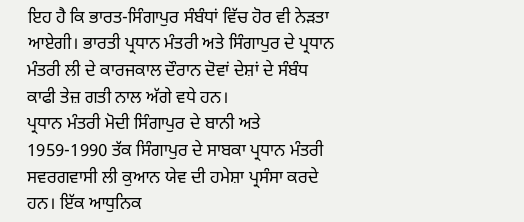ਇਹ ਹੈ ਕਿ ਭਾਰਤ-ਸਿੰਗਾਪੁਰ ਸੰਬੰਧਾਂ ਵਿੱਚ ਹੋਰ ਵੀ ਨੇੜਤਾ ਆਏਗੀ। ਭਾਰਤੀ ਪ੍ਰਧਾਨ ਮੰਤਰੀ ਅਤੇ ਸਿੰਗਾਪੁਰ ਦੇ ਪ੍ਰਧਾਨ ਮੰਤਰੀ ਲੀ ਦੇ ਕਾਰਜਕਾਲ ਦੌਰਾਨ ਦੋਵਾਂ ਦੇਸ਼ਾਂ ਦੇ ਸੰਬੰਧ ਕਾਫੀ ਤੇਜ਼ ਗਤੀ ਨਾਲ ਅੱਗੇ ਵਧੇ ਹਨ।
ਪ੍ਰਧਾਨ ਮੰਤਰੀ ਮੋਦੀ ਸਿੰਗਾਪੁਰ ਦੇ ਬਾਨੀ ਅਤੇ 1959-1990 ਤੱਕ ਸਿੰਗਾਪੁਰ ਦੇ ਸਾਬਕਾ ਪ੍ਰਧਾਨ ਮੰਤਰੀ ਸਵਰਗਵਾਸੀ ਲੀ ਕੁਆਨ ਯੇਵ ਦੀ ਹਮੇਸ਼ਾ ਪ੍ਰਸੰਸਾ ਕਰਦੇ ਹਨ। ਇੱਕ ਆਧੁਨਿਕ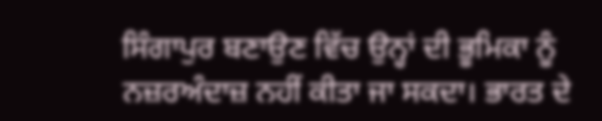ਸਿੰਗਾਪੁਰ ਬਣਾਉਣ ਵਿੱਚ ਉਨ੍ਹਾਂ ਦੀ ਭੂਮਿਕਾ ਨੂੰ ਨਜ਼ਰਅੰਦਾਜ਼ ਨਹੀਂ ਕੀਤਾ ਜਾ ਸਕਦਾ। ਭਾਰਤ ਦੇ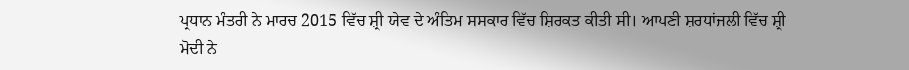ਪ੍ਰਧਾਨ ਮੰਤਰੀ ਨੇ ਮਾਰਚ 2015 ਵਿੱਚ ਸ਼੍ਰੀ ਯੇਵ ਦੇ ਅੰਤਿਮ ਸਸਕਾਰ ਵਿੱਚ ਸ਼ਿਰਕਤ ਕੀਤੀ ਸੀ। ਆਪਣੀ ਸ਼ਰਧਾਂਜਲੀ ਵਿੱਚ ਸ਼੍ਰੀ ਮੋਦੀ ਨੇ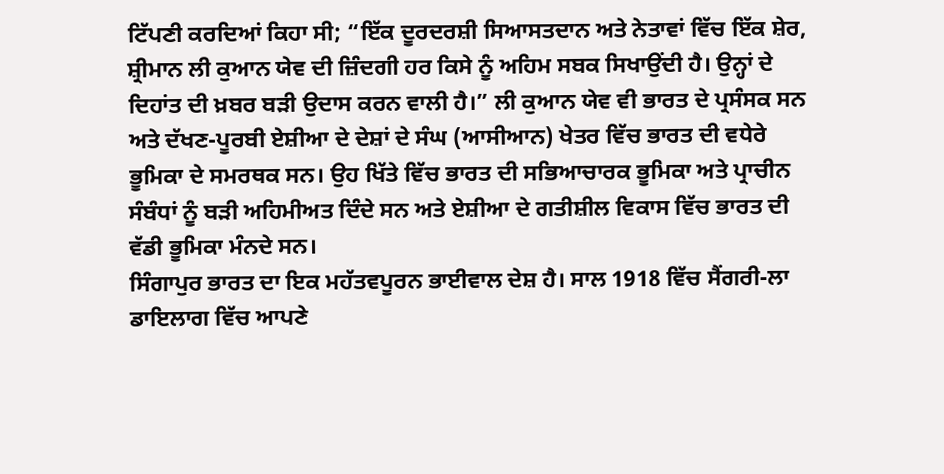ਟਿੱਪਣੀ ਕਰਦਿਆਂ ਕਿਹਾ ਸੀ; “ਇੱਕ ਦੂਰਦਰਸ਼ੀ ਸਿਆਸਤਦਾਨ ਅਤੇ ਨੇਤਾਵਾਂ ਵਿੱਚ ਇੱਕ ਸ਼ੇਰ, ਸ਼੍ਰੀਮਾਨ ਲੀ ਕੁਆਨ ਯੇਵ ਦੀ ਜ਼ਿੰਦਗੀ ਹਰ ਕਿਸੇ ਨੂੰ ਅਹਿਮ ਸਬਕ ਸਿਖਾਉਂਦੀ ਹੈ। ਉਨ੍ਹਾਂ ਦੇ ਦਿਹਾਂਤ ਦੀ ਖ਼ਬਰ ਬੜੀ ਉਦਾਸ ਕਰਨ ਵਾਲੀ ਹੈ।” ਲੀ ਕੁਆਨ ਯੇਵ ਵੀ ਭਾਰਤ ਦੇ ਪ੍ਰਸੰਸਕ ਸਨ ਅਤੇ ਦੱਖਣ-ਪੂਰਬੀ ਏਸ਼ੀਆ ਦੇ ਦੇਸ਼ਾਂ ਦੇ ਸੰਘ (ਆਸੀਆਨ) ਖੇਤਰ ਵਿੱਚ ਭਾਰਤ ਦੀ ਵਧੇਰੇ ਭੂਮਿਕਾ ਦੇ ਸਮਰਥਕ ਸਨ। ਉਹ ਖਿੱਤੇ ਵਿੱਚ ਭਾਰਤ ਦੀ ਸਭਿਆਚਾਰਕ ਭੂਮਿਕਾ ਅਤੇ ਪ੍ਰਾਚੀਨ ਸੰਬੰਧਾਂ ਨੂੰ ਬੜੀ ਅਹਿਮੀਅਤ ਦਿੰਦੇ ਸਨ ਅਤੇ ਏਸ਼ੀਆ ਦੇ ਗਤੀਸ਼ੀਲ ਵਿਕਾਸ ਵਿੱਚ ਭਾਰਤ ਦੀ ਵੱਡੀ ਭੂਮਿਕਾ ਮੰਨਦੇ ਸਨ।
ਸਿੰਗਾਪੁਰ ਭਾਰਤ ਦਾ ਇਕ ਮਹੱਤਵਪੂਰਨ ਭਾਈਵਾਲ ਦੇਸ਼ ਹੈ। ਸਾਲ 1918 ਵਿੱਚ ਸੈਂਗਰੀ-ਲਾ ਡਾਇਲਾਗ ਵਿੱਚ ਆਪਣੇ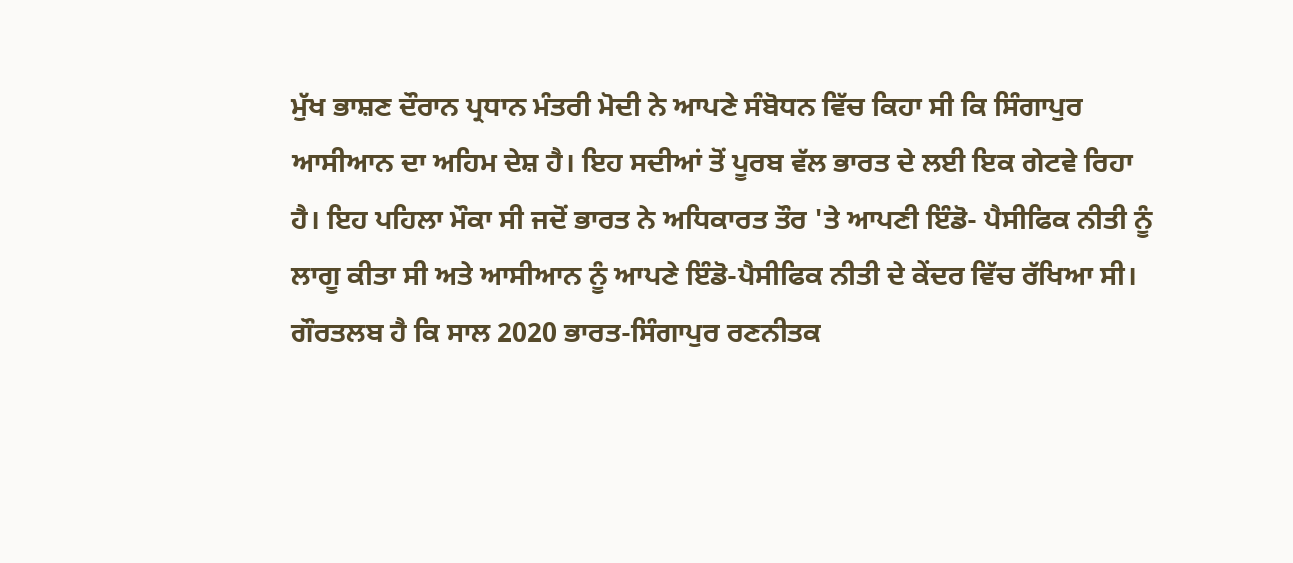ਮੁੱਖ ਭਾਸ਼ਣ ਦੌਰਾਨ ਪ੍ਰਧਾਨ ਮੰਤਰੀ ਮੋਦੀ ਨੇ ਆਪਣੇ ਸੰਬੋਧਨ ਵਿੱਚ ਕਿਹਾ ਸੀ ਕਿ ਸਿੰਗਾਪੁਰ ਆਸੀਆਨ ਦਾ ਅਹਿਮ ਦੇਸ਼ ਹੈ। ਇਹ ਸਦੀਆਂ ਤੋਂ ਪੂਰਬ ਵੱਲ ਭਾਰਤ ਦੇ ਲਈ ਇਕ ਗੇਟਵੇ ਰਿਹਾ ਹੈ। ਇਹ ਪਹਿਲਾ ਮੌਕਾ ਸੀ ਜਦੋਂ ਭਾਰਤ ਨੇ ਅਧਿਕਾਰਤ ਤੌਰ 'ਤੇ ਆਪਣੀ ਇੰਡੋ- ਪੈਸੀਫਿਕ ਨੀਤੀ ਨੂੰ ਲਾਗੂ ਕੀਤਾ ਸੀ ਅਤੇ ਆਸੀਆਨ ਨੂੰ ਆਪਣੇ ਇੰਡੋ-ਪੈਸੀਫਿਕ ਨੀਤੀ ਦੇ ਕੇਂਦਰ ਵਿੱਚ ਰੱਖਿਆ ਸੀ।
ਗੌਰਤਲਬ ਹੈ ਕਿ ਸਾਲ 2020 ਭਾਰਤ-ਸਿੰਗਾਪੁਰ ਰਣਨੀਤਕ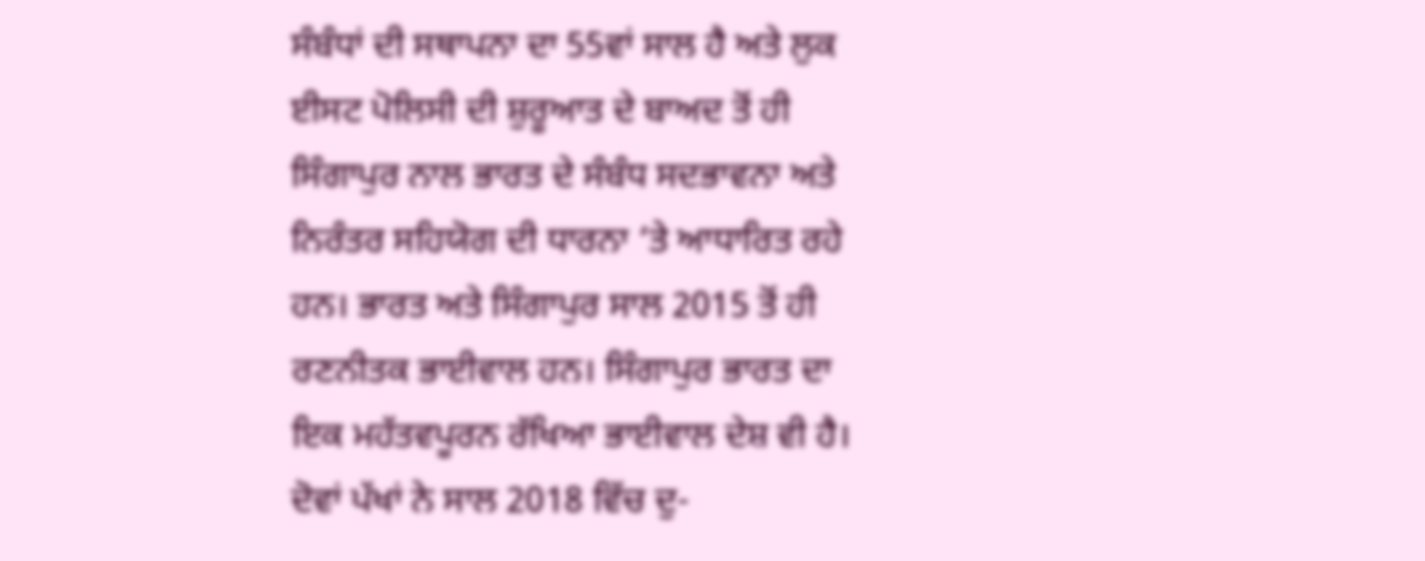ਸੰਬੰਧਾਂ ਦੀ ਸਥਾਪਨਾ ਦਾ 55ਵਾਂ ਸਾਲ ਹੈ ਅਤੇ ਲੁਕ ਈਸਟ ਪੋਲਿਸੀ ਦੀ ਸ਼ੁਰੂਆਤ ਦੇ ਬਾਅਦ ਤੋਂ ਹੀ ਸਿੰਗਾਪੁਰ ਨਾਲ ਭਾਰਤ ਦੇ ਸੰਬੰਧ ਸਦਭਾਵਨਾ ਅਤੇ ਨਿਰੰਤਰ ਸਹਿਯੋਗ ਦੀ ਧਾਰਨਾ ‘ਤੇ ਆਧਾਰਿਤ ਰਹੇ ਹਨ। ਭਾਰਤ ਅਤੇ ਸਿੰਗਾਪੁਰ ਸਾਲ 2015 ਤੋਂ ਹੀ ਰਣਨੀਤਕ ਭਾਈਵਾਲ ਹਨ। ਸਿੰਗਾਪੁਰ ਭਾਰਤ ਦਾ ਇਕ ਮਹੱਤਵਪੂਰਨ ਰੱਖਿਆ ਭਾਈਵਾਲ ਦੇਸ਼ ਵੀ ਹੈ। ਦੋਵਾਂ ਪੱਖਾਂ ਨੇ ਸਾਲ 2018 ਵਿੱਚ ਦੁ-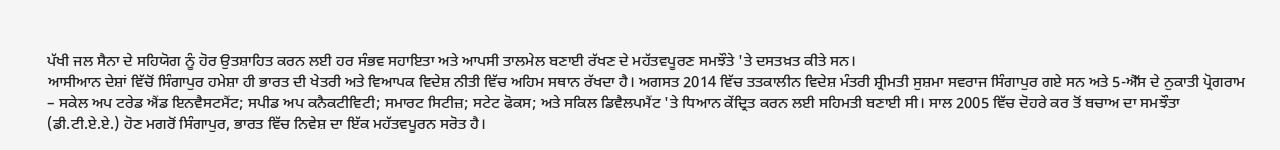ਪੱਖੀ ਜਲ ਸੈਨਾ ਦੇ ਸਹਿਯੋਗ ਨੂੰ ਹੋਰ ਉਤਸ਼ਾਹਿਤ ਕਰਨ ਲਈ ਹਰ ਸੰਭਵ ਸਹਾਇਤਾ ਅਤੇ ਆਪਸੀ ਤਾਲਮੇਲ ਬਣਾਈ ਰੱਖਣ ਦੇ ਮਹੱਤਵਪੂਰਣ ਸਮਝੌਤੇ 'ਤੇ ਦਸਤਖ਼ਤ ਕੀਤੇ ਸਨ।
ਆਸੀਆਨ ਦੇਸ਼ਾਂ ਵਿੱਚੋਂ ਸਿੰਗਾਪੁਰ ਹਮੇਸ਼ਾ ਹੀ ਭਾਰਤ ਦੀ ਖੇਤਰੀ ਅਤੇ ਵਿਆਪਕ ਵਿਦੇਸ਼ ਨੀਤੀ ਵਿੱਚ ਅਹਿਮ ਸਥਾਨ ਰੱਖਦਾ ਹੈ। ਅਗਸਤ 2014 ਵਿੱਚ ਤਤਕਾਲੀਨ ਵਿਦੇਸ਼ ਮੰਤਰੀ ਸ਼੍ਰੀਮਤੀ ਸੁਸ਼ਮਾ ਸਵਰਾਜ ਸਿੰਗਾਪੁਰ ਗਏ ਸਨ ਅਤੇ 5-ਐੱਸ ਦੇ ਨੁਕਾਤੀ ਪ੍ਰੋਗਰਾਮ – ਸਕੇਲ ਅਪ ਟਰੇਡ ਐਂਡ ਇਨਵੈਸਟਮੈਂਟ; ਸਪੀਡ ਅਪ ਕਨੈਕਟੀਵਿਟੀ; ਸਮਾਰਟ ਸਿਟੀਜ਼; ਸਟੇਟ ਫੋਕਸ; ਅਤੇ ਸਕਿਲ ਡਿਵੈਲਪਮੈਂਟ 'ਤੇ ਧਿਆਨ ਕੇਂਦ੍ਰਿਤ ਕਰਨ ਲਈ ਸਹਿਮਤੀ ਬਣਾਈ ਸੀ। ਸਾਲ 2005 ਵਿੱਚ ਦੋਹਰੇ ਕਰ ਤੋਂ ਬਚਾਅ ਦਾ ਸਮਝੌਤਾ (ਡੀ.ਟੀ.ਏ.ਏ.) ਹੋਣ ਮਗਰੋਂ ਸਿੰਗਾਪੁਰ, ਭਾਰਤ ਵਿੱਚ ਨਿਵੇਸ਼ ਦਾ ਇੱਕ ਮਹੱਤਵਪੂਰਨ ਸਰੋਤ ਹੈ।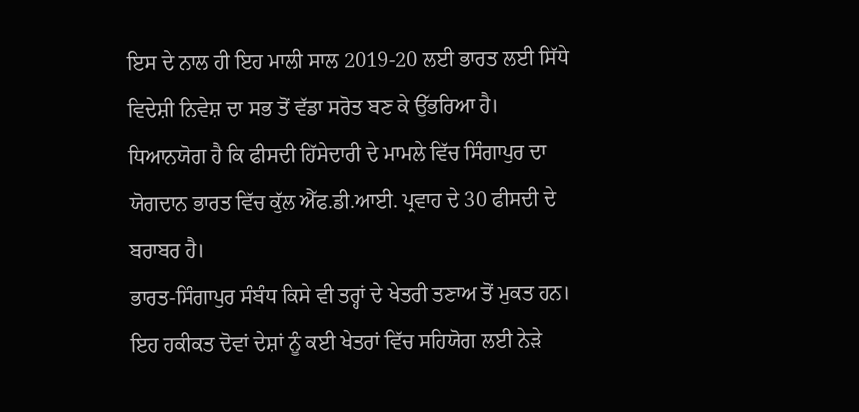ਇਸ ਦੇ ਨਾਲ ਹੀ ਇਹ ਮਾਲੀ ਸਾਲ 2019-20 ਲਈ ਭਾਰਤ ਲਈ ਸਿੱਧੇ ਵਿਦੇਸ਼ੀ ਨਿਵੇਸ਼ ਦਾ ਸਭ ਤੋਂ ਵੱਡਾ ਸਰੋਤ ਬਣ ਕੇ ਉੱਭਰਿਆ ਹੈ। ਧਿਆਨਯੋਗ ਹੈ ਕਿ ਫੀਸਦੀ ਹਿੱਸੇਦਾਰੀ ਦੇ ਮਾਮਲੇ ਵਿੱਚ ਸਿੰਗਾਪੁਰ ਦਾ ਯੋਗਦਾਨ ਭਾਰਤ ਵਿੱਚ ਕੁੱਲ ਐੱਫ.ਡੀ.ਆਈ. ਪ੍ਰਵਾਹ ਦੇ 30 ਫੀਸਦੀ ਦੇ ਬਰਾਬਰ ਹੈ।
ਭਾਰਤ-ਸਿੰਗਾਪੁਰ ਸੰਬੰਧ ਕਿਸੇ ਵੀ ਤਰ੍ਹਾਂ ਦੇ ਖੇਤਰੀ ਤਣਾਅ ਤੋਂ ਮੁਕਤ ਹਨ। ਇਹ ਹਕੀਕਤ ਦੋਵਾਂ ਦੇਸ਼ਾਂ ਨੂੰ ਕਈ ਖੇਤਰਾਂ ਵਿੱਚ ਸਹਿਯੋਗ ਲਈ ਨੇੜੇ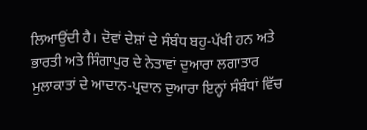ਲਿਆਉਂਦੀ ਹੈ। ਦੋਵਾਂ ਦੇਸ਼ਾਂ ਦੇ ਸੰਬੰਧ ਬਹੁ-ਪੱਖੀ ਹਨ ਅਤੇ ਭਾਰਤੀ ਅਤੇ ਸਿੰਗਾਪੁਰ ਦੇ ਨੇਤਾਵਾਂ ਦੁਆਰਾ ਲਗਾਤਾਰ ਮੁਲਾਕਾਤਾਂ ਦੇ ਆਦਾਨ-ਪ੍ਰਦਾਨ ਦੁਆਰਾ ਇਨ੍ਹਾਂ ਸੰਬੰਧਾਂ ਵਿੱਚ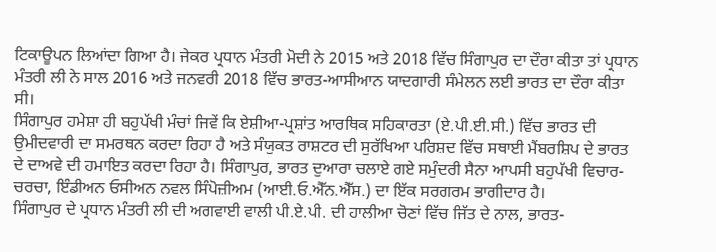ਟਿਕਾਊਪਨ ਲਿਆਂਦਾ ਗਿਆ ਹੈ। ਜੇਕਰ ਪ੍ਰਧਾਨ ਮੰਤਰੀ ਮੋਦੀ ਨੇ 2015 ਅਤੇ 2018 ਵਿੱਚ ਸਿੰਗਾਪੁਰ ਦਾ ਦੌਰਾ ਕੀਤਾ ਤਾਂ ਪ੍ਰਧਾਨ ਮੰਤਰੀ ਲੀ ਨੇ ਸਾਲ 2016 ਅਤੇ ਜਨਵਰੀ 2018 ਵਿੱਚ ਭਾਰਤ-ਆਸੀਆਨ ਯਾਦਗਾਰੀ ਸੰਮੇਲਨ ਲਈ ਭਾਰਤ ਦਾ ਦੌਰਾ ਕੀਤਾ ਸੀ।
ਸਿੰਗਾਪੁਰ ਹਮੇਸ਼ਾ ਹੀ ਬਹੁਪੱਖੀ ਮੰਚਾਂ ਜਿਵੇਂ ਕਿ ਏਸ਼ੀਆ-ਪ੍ਰਸ਼ਾਂਤ ਆਰਥਿਕ ਸਹਿਕਾਰਤਾ (ਏ.ਪੀ.ਈ.ਸੀ.) ਵਿੱਚ ਭਾਰਤ ਦੀ ਉਮੀਦਵਾਰੀ ਦਾ ਸਮਰਥਨ ਕਰਦਾ ਰਿਹਾ ਹੈ ਅਤੇ ਸੰਯੁਕਤ ਰਾਸ਼ਟਰ ਦੀ ਸੁਰੱਖਿਆ ਪਰਿਸ਼ਦ ਵਿੱਚ ਸਥਾਈ ਮੈਂਬਰਸ਼ਿਪ ਦੇ ਭਾਰਤ ਦੇ ਦਾਅਵੇ ਦੀ ਹਮਾਇਤ ਕਰਦਾ ਰਿਹਾ ਹੈ। ਸਿੰਗਾਪੁਰ, ਭਾਰਤ ਦੁਆਰਾ ਚਲਾਏ ਗਏ ਸਮੁੰਦਰੀ ਸੈਨਾ ਆਪਸੀ ਬਹੁਪੱਖੀ ਵਿਚਾਰ-ਚਰਚਾ, ਇੰਡੀਅਨ ਓਸੀਅਨ ਨਵਲ ਸਿੰਪੋਜ਼ੀਅਮ (ਆਈ.ਓ.ਐੱਨ.ਐੱਸ.) ਦਾ ਇੱਕ ਸਰਗਰਮ ਭਾਗੀਦਾਰ ਹੈ।
ਸਿੰਗਾਪੁਰ ਦੇ ਪ੍ਰਧਾਨ ਮੰਤਰੀ ਲੀ ਦੀ ਅਗਵਾਈ ਵਾਲੀ ਪੀ.ਏ.ਪੀ. ਦੀ ਹਾਲੀਆ ਚੋਣਾਂ ਵਿੱਚ ਜਿੱਤ ਦੇ ਨਾਲ, ਭਾਰਤ-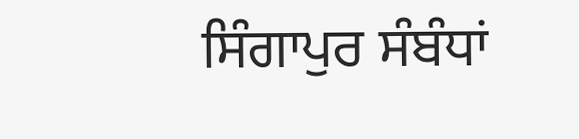ਸਿੰਗਾਪੁਰ ਸੰਬੰਧਾਂ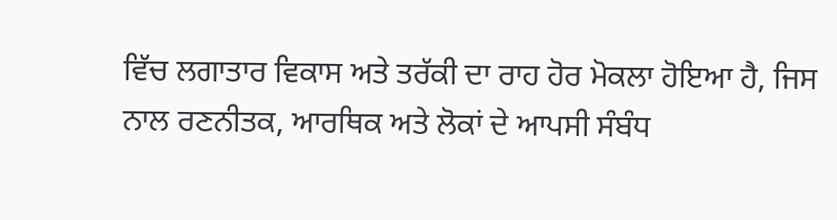ਵਿੱਚ ਲਗਾਤਾਰ ਵਿਕਾਸ ਅਤੇ ਤਰੱਕੀ ਦਾ ਰਾਹ ਹੋਰ ਮੋਕਲਾ ਹੋਇਆ ਹੈ, ਜਿਸ ਨਾਲ ਰਣਨੀਤਕ, ਆਰਥਿਕ ਅਤੇ ਲੋਕਾਂ ਦੇ ਆਪਸੀ ਸੰਬੰਧ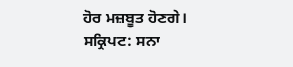ਹੋਰ ਮਜ਼ਬੂਤ ਹੋਣਗੇ।
ਸਕ੍ਰਿਪਟ: ਸਨਾ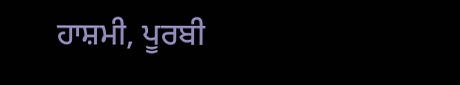ਹਾਸ਼ਮੀ, ਪੂਰਬੀ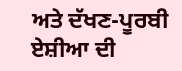ਅਤੇ ਦੱਖਣ-ਪੂਰਬੀ ਏਸ਼ੀਆ ਦੀ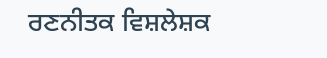ਰਣਨੀਤਕ ਵਿਸ਼ਲੇਸ਼ਕ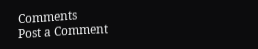Comments
Post a Comment